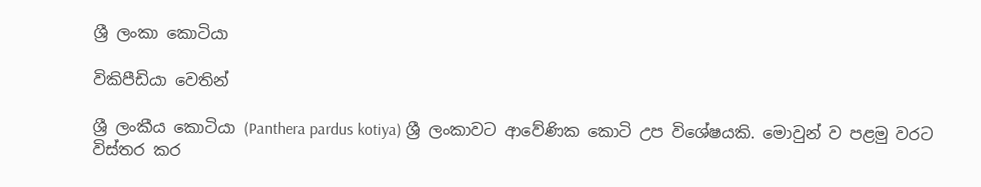ශ්‍රී ලංකා කොටියා

විකිපීඩියා වෙතින්

ශ්‍රී ලංකීය කොටියා (Panthera pardus kotiya) ශ්‍රී ලංකාවට ආවේණික කොටි උප විශේෂයකි. මොවුන් ව පළමු වරට විස්තර කර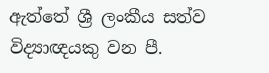ඇත්තේ ශ්‍රී ලංකීය සත්ව විද්‍යාඥයකු වන පී.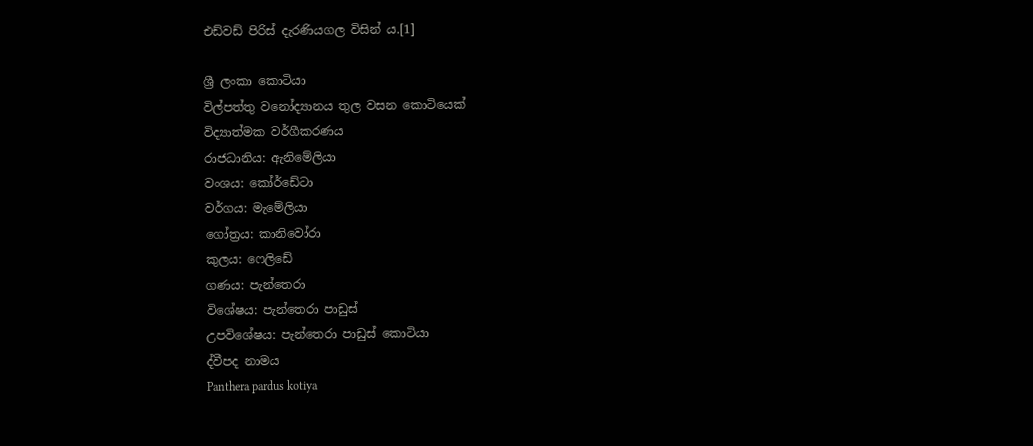එඩ්වඩ් පිරිස් දැරණියගල විසින් ය.[1]

ශ්‍රී ලංකා කොටියා
විල්පත්තු වනෝද්‍යානය තුල වසන කොටියෙක්
විද්‍යාත්මක වර්ගීකරණය
රාජධානිය: ඇනිමේලියා
වංශය: කෝර්ඩේටා
වර්ගය: මැමේලියා
ගෝත්‍රය: කානිවෝරා
කුලය: ෆෙලිඩේ
ගණය: පැන්තෙරා
විශේෂය: පැන්තෙරා පාඩුස්
උපවිශේෂය: පැන්තෙරා පාඩුස් කොටියා
ද්වීපද නාමය
Panthera pardus kotiya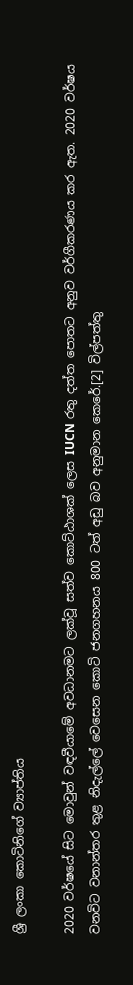ශ්‍රී ලංකා කොටිනිගේ ව්‍යාප්තිය

2020 වර්ෂයේ සිට මොවුන් වඳවීයාමේ අවධානමට ලක්වූ සත්ව කොට්ඨාශක් ලෙස IUCN රතු දත්ත පොතට අනුව වර්ගීකරණය කර ඇත. 2020 වර්ෂය වනවිට වනාන්තර තුළ නිදැල්ලේ වෙසෙන කොටි ජනගහනය 800 ටත් අඩු බව අනුමාන කෙරේ.[2] විල්පත්තු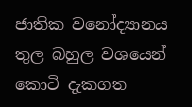ජාතික වනෝද්‍යානය තුල බහුල වශයෙන් කොටි දැකගත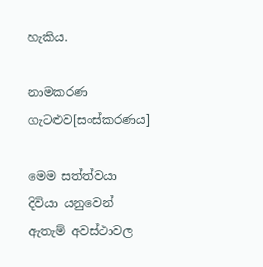හැකිය.

නාමකරණ ගැටළුව[සංස්කරණය]

මෙම සත්ත්වයා දිවියා යනුවෙන් ඇතැම් අවස්ථාවල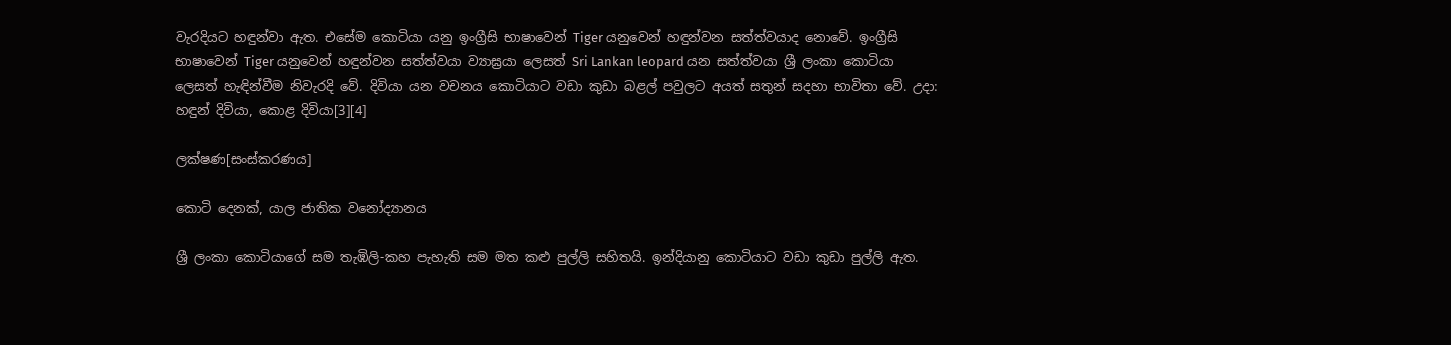වැරදියට හඳුන්වා ඇත. එසේම කොටියා යනු ඉංග්‍රීසි භාෂාවෙන් Tiger යනුවෙන් හඳුන්වන සත්ත්වයාද නොවේ. ඉංග්‍රීසි භාෂාවෙන් Tiger යනුවෙන් හඳුන්වන සත්ත්වයා ව්‍යාඝ්‍රයා ලෙසත් Sri Lankan leopard යන සත්ත්වයා ශ්‍රී ලංකා කොටියා ලෙසත් හැඳින්වීම නිවැරදි වේ. දිවියා යන වචනය කොටියාට වඩා කුඩා බළල් පවුලට අයත් සතුන් සදහා භාවිතා වේ. උදා: හඳුන් දිවියා, කොළ දිවියා[3][4]

ලක්ෂණ[සංස්කරණය]

කොටි දෙනක්, යාල ජාතික වනෝද්‍යානය

ශ්‍රී ලංකා කොටියාගේ සම තැඹිලි-කහ පැහැති සම මත කළු පුල්ලි සහිතයි. ඉන්දියානු කොටියාට වඩා කුඩා පුල්ලි ඇත.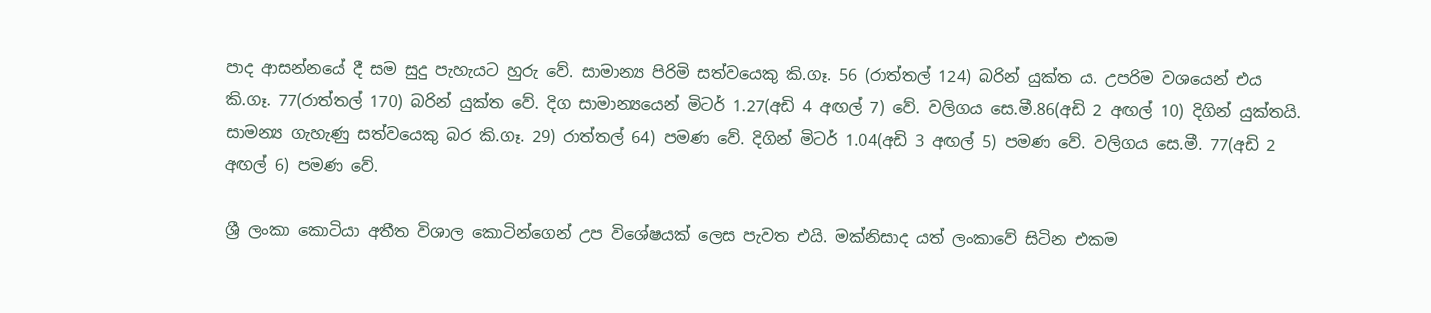පාද ආසන්නයේ දී සම සුදු පැහැයට හුරු වේ. සාමාන්‍ය පිරිමි සත්වයෙකු කි.ගෑ. 56 (රාත්තල් 124) බරින් යුක්ත ය. උපරිම වශයෙන් එය කි.ගෑ. 77(රාත්තල් 170) බරින් යුක්ත වේ. දිග සාමාන්‍යයෙන් මිටර් 1.27(අඩි 4 අඟල් 7) වේ. වලිගය සෙ.මී.86(අඩි 2 අඟල් 10) දිගින් යුක්තයි. සාමන්‍ය ගැහැණු සත්වයෙකු බර කි.ගෑ. 29) රාත්තල් 64) පමණ වේ. දිගින් මිටර් 1.04(අඩි 3 අඟල් 5) පමණ වේ. වලිගය සෙ.මී. 77(අඩි 2 අඟල් 6) පමණ වේ.

ශ්‍රී ලංකා කොටියා අතීත විශාල කොටින්ගෙන් උප විශේෂයක් ලෙස පැවත එයි. මක්නිසාද යත් ලංකාවේ සිටින එකම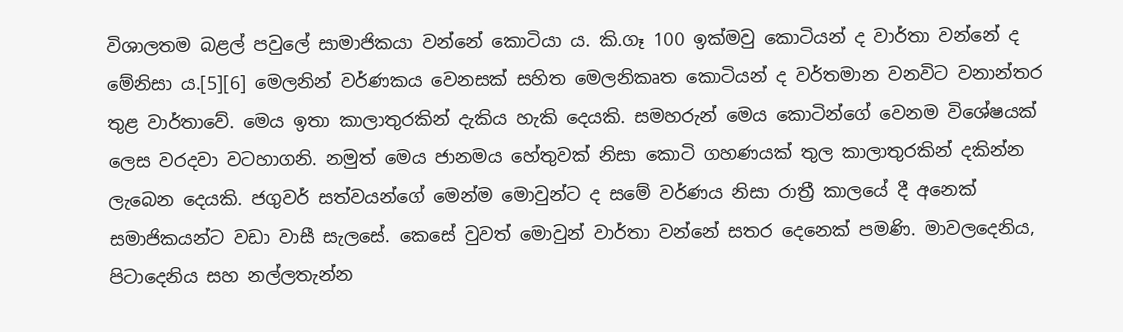විශාලතම බළල් පවුලේ සාමාජිකයා වන්නේ කොටියා ය. කි.ගෑ 100 ඉක්මවු කොටියන් ද වාර්තා වන්නේ ද මේනිසා ය.[5][6] මෙලනින් වර්ණකය වෙනසක් සහිත මෙලනිකෘත කොටියන් ද වර්තමාන වනවිට වනාන්තර තුළ වාර්තාවේ. මෙය ඉතා කාලාතුරකින් දැකිය හැකි දෙයකි. සමහරුන් මෙය කොටින්ගේ වෙනම විශේෂයක් ලෙස වරදවා වටහාගනි. නමුත් මෙය ජානමය හේතුවක් නිසා කොටි ගහණයක් තුල කාලාතුරකින් දකින්න ලැබෙන දෙයකි. ජගුවර් සත්වයන්ගේ මෙන්ම මොවුන්ට ද සමේ වර්ණය නිසා රාත්‍රී කාලයේ දී අනෙක් සමාජිකයන්ට වඩා වාසී සැලසේ. කෙසේ වුවත් මොවුන් වාර්තා වන්නේ සතර දෙනෙක් පමණි. මාවලදෙනිය, පිටාදෙනිය සහ නල්ලතැන්න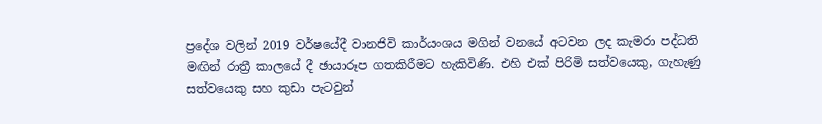ප්‍රදේශ වලින් 2019 වර්ෂයේදී වානජිවි කාර්යංශය මගින් වනයේ අටවන ලද කැමරා පද්ධති මඟින් රාත්‍රී කාලයේ දී ඡායාරූප ගතකිරීමට හැකිවිණි. එහි එක් පිරිමි සත්වයෙකු, ගැහැණු සත්වයෙකු සහ කුඩා පැටවුන්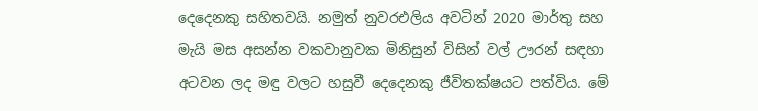දෙදෙනකු සහිතවයි. නමුත් නුවරඑලිය අවටින් 2020 මාර්තු සහ මැයි මස අසන්න වකවානුවක මිනිසුන් විසින් වල් ඌරන් සඳහා අටවන ලද මඳු වලට හසුවී දෙදෙනකු ජීවිතක්ෂයට පත්විය. මේ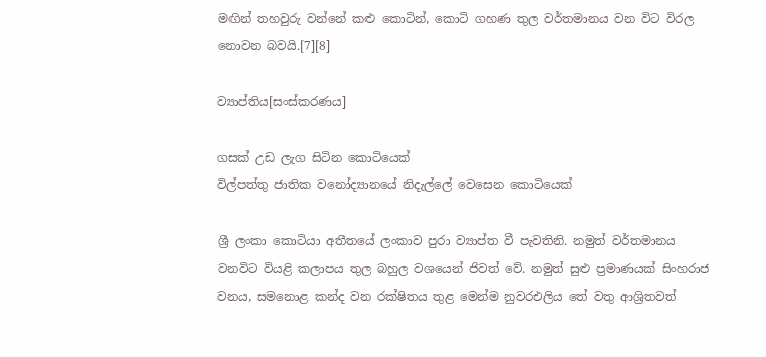මඟින් තහවුරු වන්නේ කළු කොටින්, කොටි ගහණ තුල වර්තමානය වන විට විරල නොවන බවයි.[7][8]

ව්‍යාප්තිය[සංස්කරණය]

ගසක් උඩ ලැග සිටින කොටියෙක්
විල්පත්තු ජාතික වනෝද්‍යානයේ නිදැල්ලේ වෙසෙන කොටියෙක්

ශ්‍රී ලංකා කොටියා අතීතයේ ලංකාව පුරා ව්‍යාප්ත වී පැවතිනි. නමුත් වර්තමානය වනවිට වියළි කලාපය තුල බහුල වශයෙන් ජිවත් වේ. නමුත් සුළු ප්‍රමාණයක් සිංහරාජ වනය, සමනොළ කන්ද වන රක්ෂිතය තුළ මෙන්ම නුවරඑලිය තේ වතු ආශ්‍රිතවත්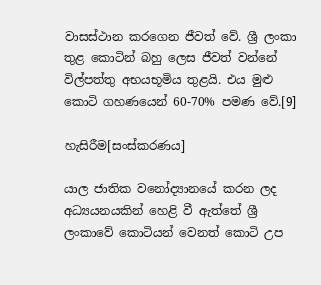වාසස්ථාන කරගෙන ජීවත් වේ. ශ්‍රී ලංකා තුළ කොටින් බහු ලෙස ජීවත් වන්නේ විල්පත්තු අභයභූමිය තුළයි. එය මුළු කොටි ගහණයෙන් 60-70% පමණ වේ.[9]

හැසිරීම[සංස්කරණය]

යාල ජාතික වනෝද්‍යානයේ කරන ලද අධ්‍යයනයකින් හෙළි වී ඇත්තේ ශ්‍රී ලංකාවේ කොටියන් වෙනත් කොටි උප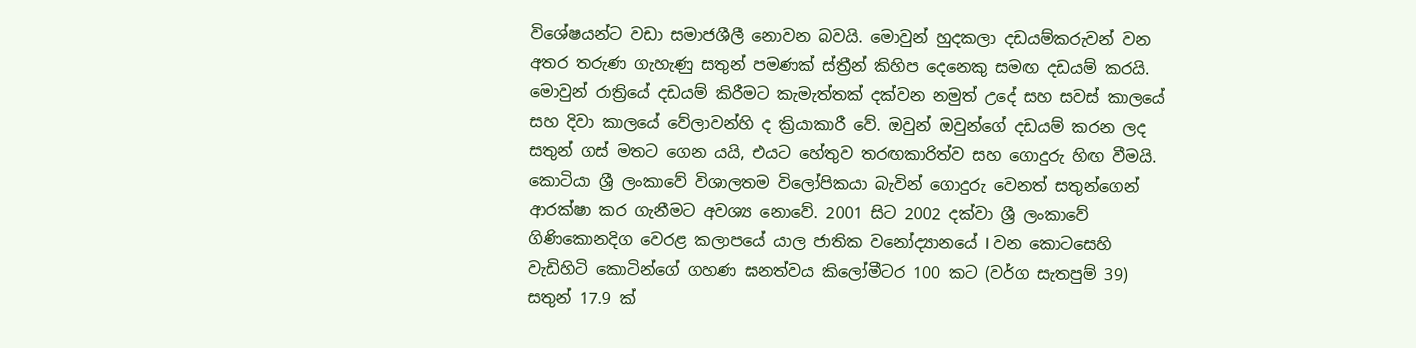විශේෂයන්ට වඩා සමාජශීලී නොවන බවයි. මොවුන් හුදකලා දඩයම්කරුවන් වන අතර තරුණ ගැහැණු සතුන් පමණක් ස්ත්‍රීන් කිහිප දෙනෙකු සමඟ දඩයම් කරයි. මොවුන් රාත්‍රියේ දඩයම් කිරීමට කැමැත්තක් දක්වන නමුත් උදේ සහ සවස් කාලයේ සහ දිවා කාලයේ වේලාවන්හි ද ක්‍රියාකාරී වේ. ඔවුන් ඔවුන්ගේ දඩයම් කරන ලද සතුන් ගස් මතට ගෙන යයි, එයට හේතුව තරඟකාරිත්ව සහ ගොදුරු හිඟ වීමයි. කොටියා ශ්‍රී ලංකාවේ විශාලතම විලෝපිකයා බැවින් ගොදුරු වෙනත් සතුන්ගෙන් ආරක්ෂා කර ගැනීමට අවශ්‍ය නොවේ. 2001 සිට 2002 දක්වා ශ්‍රී ලංකාවේ ගිණිකොනදිග වෙරළ කලාපයේ යාල ජාතික වනෝද්‍යානයේ I වන කොටසෙහි වැඩිහිටි කොටින්ගේ ගහණ ඝනත්වය කිලෝමීටර 100 කට (වර්ග සැතපුම් 39) සතුන් 17.9 ක්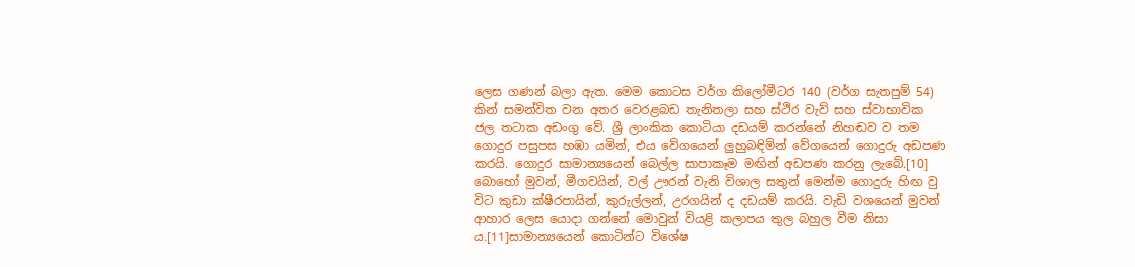ලෙස ගණන් බලා ඇත. මෙම කොටස වර්ග කිලෝමීටර 140 (වර්ග සැතපුම් 54) කින් සමන්විත වන අතර වෙරළබඩ තැනිතලා සහ ස්ථිර වැව් සහ ස්වාභාවික ජල තටාක අඩංගු වේ. ශ්‍රී ලාංකික කොටියා දඩයම් කරන්නේ නිහඬව ව තම ගොදුර පසුපස හඹා යමින්, එය වේගයෙන් ලුහුබඳිමින් වේගයෙන් ගොදුරු අඩපණ කරයි. ගොදුර සාමාන්‍යයෙන් බෙල්ල සාපාකෑම මඟින් අඩපණ කරනු ලැබේ.[10] බොහෝ මුවන්, මීගවයින්, වල් ඌරන් වැනි විශාල සතුන් මෙන්ම ගොදුරු හිඟ වු විට කුඩා ක්ෂීරපායින්, කුරුල්ලන්, උරගයින් ද දඩයම් කරයි. වැඩි වශයෙන් මුවන් ආහාර ලෙස යොදා ගන්නේ මොවුන් වියළි කලාපය තුල බහුල වීම නිසා ය.[11]සාමාන්‍යයෙන් කොටින්ට විශේෂ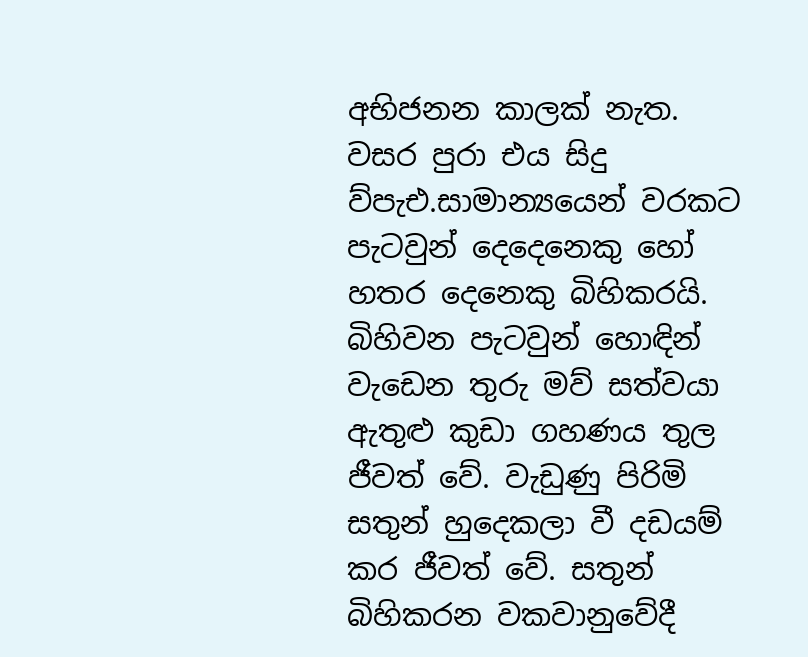අභිජනන කාලක් නැත. වසර පුරා එය සිදු ව්පැඑ.සාමාන්‍යයෙන් වරකට පැටවුන් දෙදෙනෙකු හෝ හතර දෙනෙකු බිහිකරයි. බිහිවන පැටවුන් හොඳින් වැඩෙන තුරු මව් සත්වයා ඇතුළු කුඩා ගහණය තුල ජීවත් වේ. වැඩුණු පිරිමි සතුන් හුදෙකලා වී දඩයම් කර ජීවත් වේ. සතුන් බිහිකරන වකවානුවේදී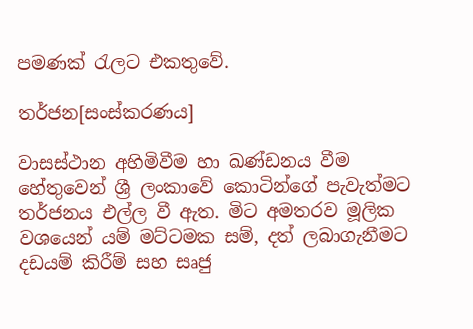පමණක් රැලට එකතුවේ.

තර්ජන[සංස්කරණය]

වාසස්ථාන අහිමිවීම හා ඛණ්ඩනය වීම හේතුවෙන් ශ්‍රී ලංකාවේ කොටින්ගේ පැවැත්මට තර්ජනය එල්ල වී ඇත. මිට අමතරව මූලික වශයෙන් යම් මට්ටමක සම්, දත් ලබාගැනීමට දඩයම් කිරීම් සහ සෘජු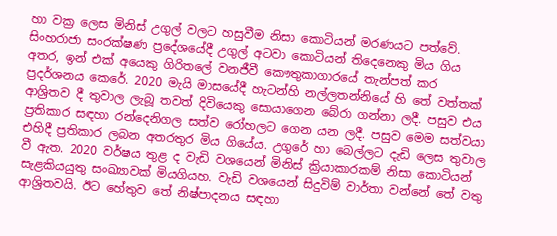හා වක්‍ර ලෙස මිනිස් උගුල් වලට හසුවීම නිසා කොටියන් මරණයට පත්වේ. සිංහරාජා සංරක්ෂණ ප්‍රදේශයේදී උගුල් අටවා කොටියන් තිදෙනෙකු මිය ගිය අතර, ඉන් එක් අයෙකු ගිරිතලේ වනජීවී කෞතුකාගාරයේ තැන්පත් කර ප්‍රදර්ශනය කෙරේ. 2020 මැයි මාසයේදී හැටන්හි නල්ලතන්නියේ හි තේ වත්තක් ආශ්‍රිතව දී තුවාල ලැබූ තවත් දිවියෙකු සොයාගෙන බේරා ගන්නා ලදී. පසුව එය ප්‍රතිකාර සඳහා රන්දෙනිගල සත්ව රෝහලට ගෙන යන ලදී. පසුව මෙම සත්වයා එහිදී ප්‍රතිකාර ලබන අතරතුර මිය ගියේය. උගුරේ හා බෙල්ලට දැඩි ලෙස තුවාල වී ඇත. 2020 වර්ෂය තුළ ද වැඩි වශයෙන් මිනිස් ක්‍රියාකාරකම් නිසා කොටියන් සැළකියයුතු සංඛ්‍යාවක් මියගියහ. වැඩි වශයෙන් සිදුවිම් වාර්තා වන්නේ තේ වතු ආශ්‍රිතවයි. ඊට හේතුව තේ නිෂ්පාදනය සඳහා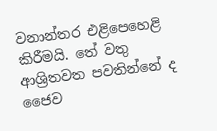වනාන්තර එළිපෙහෙළි කිරීමයි. තේ වතු ආශ්‍රිතවත පවතින්නේ ද ජෛව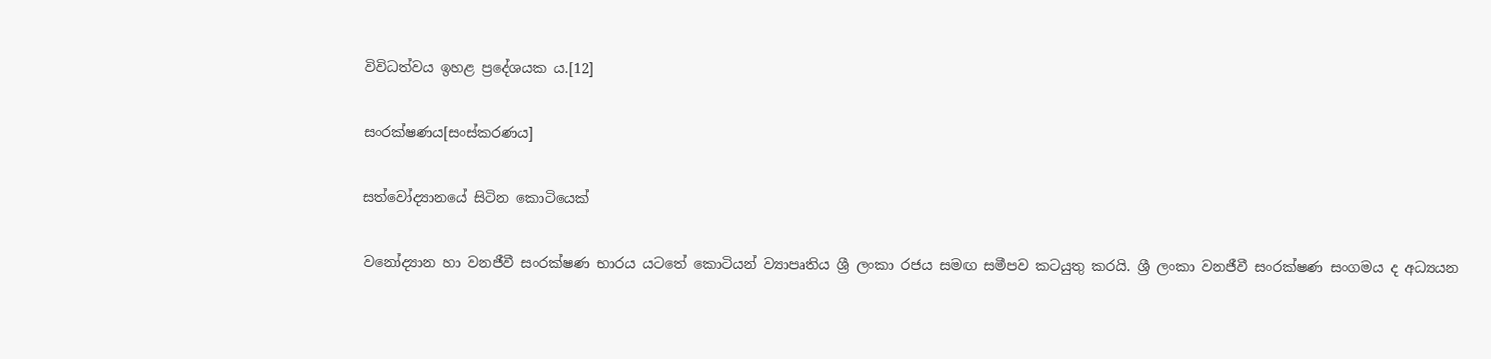විවිධත්වය ඉහළ ප්‍රදේශයක ය.[12]

සංරක්ෂණය[සංස්කරණය]

සත්වෝද්‍යානයේ සිටින කොටියෙක්

වනෝද්‍යාන හා වනජීවී සංරක්ෂණ භාරය යටතේ කොටියන් ව්‍යාපෘතිය ශ්‍රී ලංකා රජය සමඟ සමීපව කටයුතු කරයි. ශ්‍රී ලංකා වනජීවී සංරක්ෂණ සංගමය ද අධ්‍යයන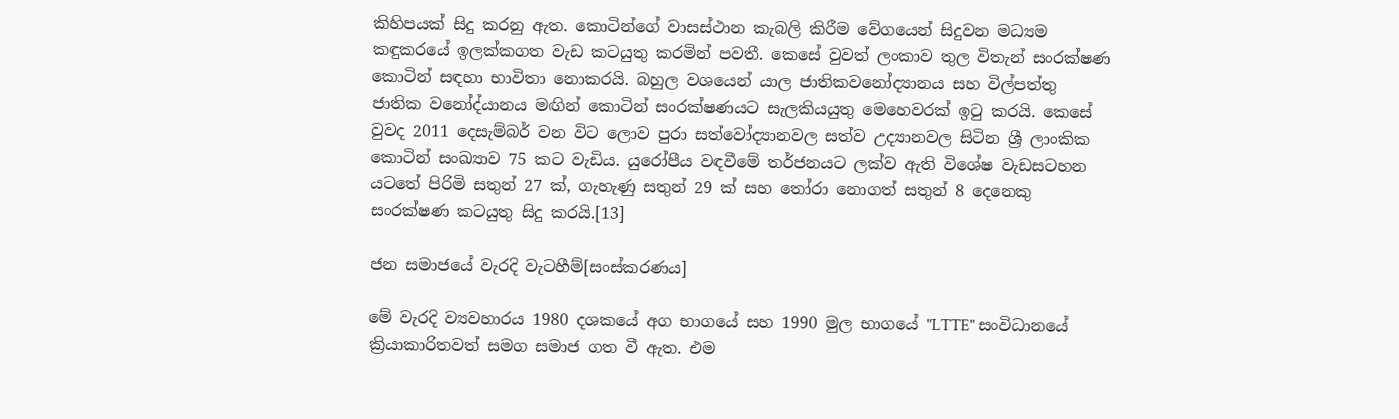කිහිපයක් සිදු කරනු ඇත. කොටින්ගේ වාසස්ථාන කැබලි කිරීම වේගයෙන් සිදුවන මධ්‍යම කඳුකරයේ ඉලක්කගත වැඩ කටයුතු කරමින් පවතී. කෙසේ වුවත් ලංකාව තුල විතැන් සංරක්ෂණ කොටින් සඳහා භාවිතා නොකරයි. බහුල වශයෙන් යාල ජාතිකවනෝද්‍යානය සහ විල්පත්තු ජාතික වනෝද්යානය මඟින් කොටින් සංරක්ෂණයට සැලකියයුතු මෙහෙවරක් ඉටු කරයි. කෙසේ වුවද 2011 දෙසැම්බර් වන විට ලොව පුරා සත්වෝද්‍යානවල සත්ව උද්‍යානවල සිටින ශ්‍රී ලාංකික කොටින් සංඛ්‍යාව 75 කට වැඩිය. යුරෝපීය වඳවීමේ තර්ජනයට ලක්ව ඇති විශේෂ වැඩසටහන යටතේ පිරිමි සතුන් 27 ක්, ගැහැණු සතුන් 29 ක් සහ තෝරා නොගත් සතුන් 8 දෙනෙකු සංරක්ෂණ කටයුතු සිදු කරයි.[13]

ජන සමාජයේ වැරදි වැටහීම්[සංස්කරණය]

මේ වැරදි ව්‍යවහාරය 1980 දශකයේ අග භාගයේ සහ 1990 මුල භාගයේ "LTTE" සංවිධානයේ ක්‍රියාකාරිතවත් සමග සමාජ ගත වී ඇත. එම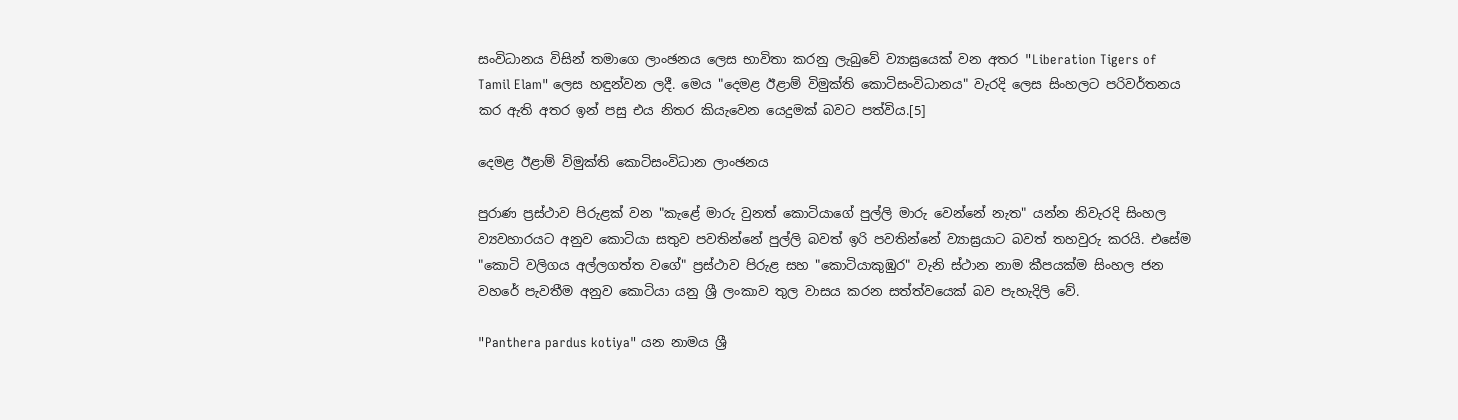සංවිධානය විසින් තමාගෙ ලාංඡනය ලෙස භාවිතා කරනු ලැබුවේ ව්‍යාඝ්‍රයෙක් වන අතර "Liberation Tigers of Tamil Elam" ලෙස හඳුන්වන ලදී. මෙය "දෙමළ ඊළාම් විමුක්ති කොටිසංවිධානය" වැරදි ලෙස සිංහලට පරිවර්තනය කර ඇති අතර ඉන් පසු එය නිතර කියැවෙන යෙදුමක් බවට පත්විය.[5]

දෙමළ ඊළාම් විමුක්ති කොටිසංවිධාන ලාංඡනය

පුරාණ ප්‍රස්ථාව පිරුළක් වන "කැළේ මාරු වුනත් කොටියාගේ පුල්ලි මාරු වෙන්නේ නැත" යන්න නිවැරදි සිංහල ව්‍යවහාරයට අනුව කොටියා සතුව පවතින්නේ පුල්ලි බවත් ඉරි පවතින්නේ ව්‍යාඝ්‍රයාට බවත් තහවුරු කරයි. එසේම "කොටි වලිගය අල්ලගත්ත වගේ" ප්‍රස්ථාව පිරුළ සහ "කොටියාකුඹුර" වැනි ස්ථාන නාම කීපයක්ම සිංහල ජන වහරේ පැවතීම අනුව කොටියා යනු ශ්‍රී ලංකාව තුල වාසය කරන සත්ත්වයෙක් බව පැහැදිලි වේ.

"Panthera pardus kotiya" යන නාමය ශ්‍රී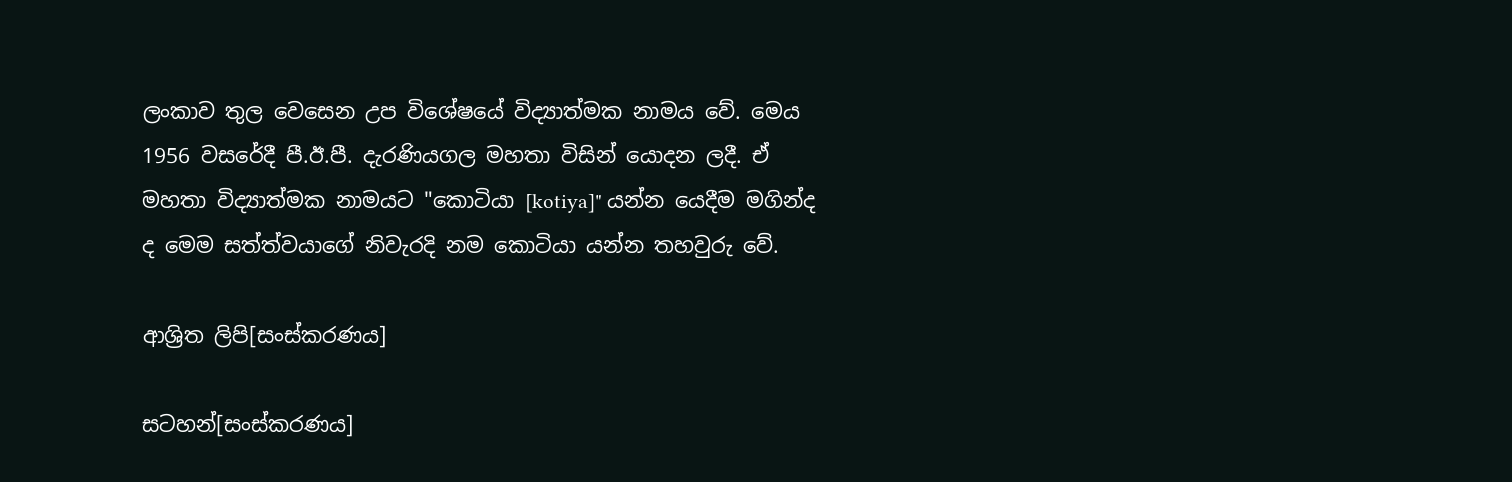ලංකාව තුල වෙසෙන උප විශේෂයේ විද්‍යාත්මක නාමය වේ. මෙය 1956 වසරේදී පී.ඊ.පී. දැරණියගල මහතා විසින් යොදන ලදී. ඒ මහතා විද්‍යාත්මක නාමයට "කොටියා [kotiya]" යන්න යෙදීම මගින්ද ද මෙම සත්ත්වයාගේ නිවැරදි නම කොටියා යන්න තහවුරු වේ.

ආශ්‍රිත ලිපි[සංස්කරණය]

සටහන්[සංස්කරණය]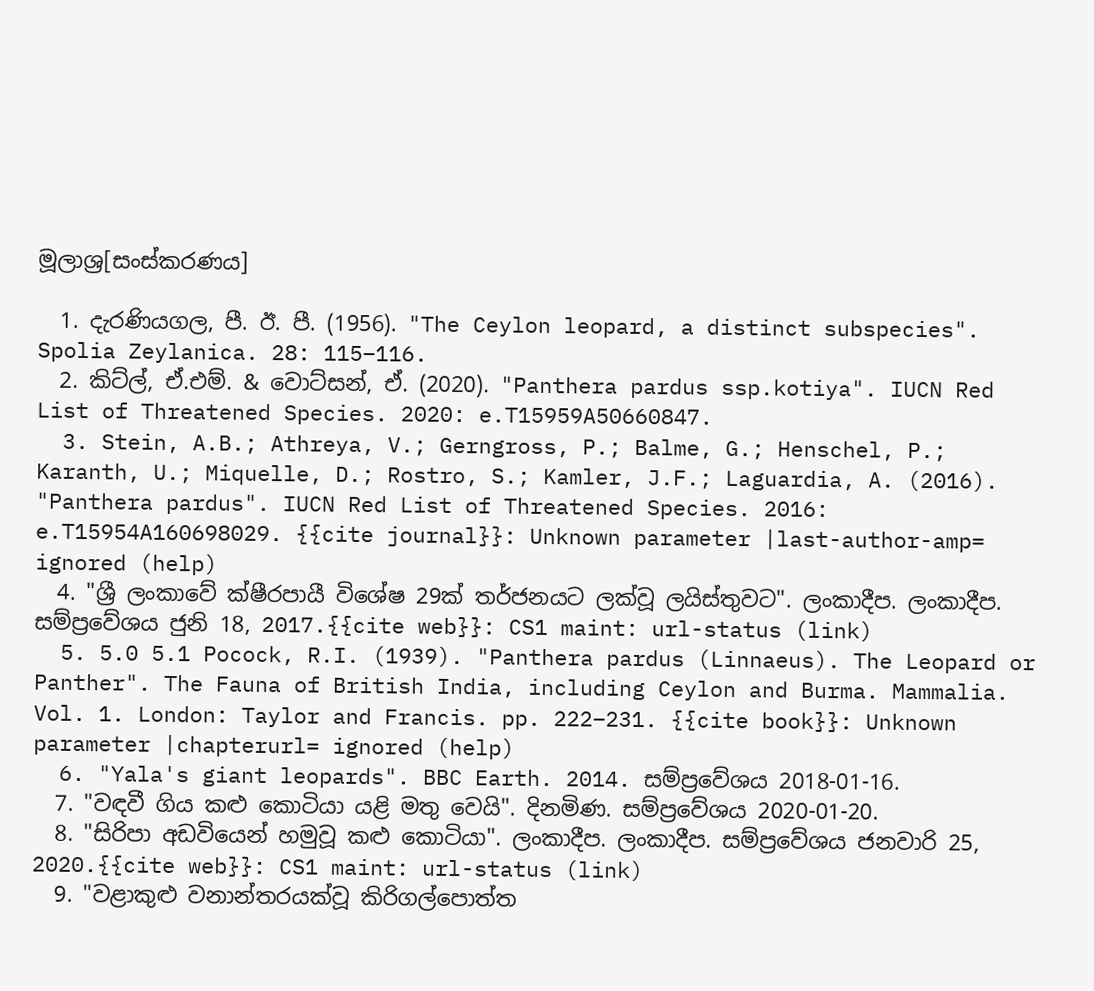මූලාශ්‍ර[සංස්කරණය]

  1. දැරණියගල, පී. ඊ. පී. (1956). "The Ceylon leopard, a distinct subspecies". Spolia Zeylanica. 28: 115–116.
  2. කිට්ල්, ඒ.එම්. & වොට්සන්, ඒ. (2020). "Panthera pardus ssp.kotiya". IUCN Red List of Threatened Species. 2020: e.T15959A50660847.
  3. Stein, A.B.; Athreya, V.; Gerngross, P.; Balme, G.; Henschel, P.; Karanth, U.; Miquelle, D.; Rostro, S.; Kamler, J.F.; Laguardia, A. (2016). "Panthera pardus". IUCN Red List of Threatened Species. 2016: e.T15954A160698029. {{cite journal}}: Unknown parameter |last-author-amp= ignored (help)
  4. "ශ්‍රී ලංකාවේ ක්ෂීරපායී විශේෂ 29ක් තර්ජනයට ලක්වූ ලයිස්තුවට". ලංකාදීප. ලංකාදීප. සම්ප්‍රවේශය ජුනි 18, 2017.{{cite web}}: CS1 maint: url-status (link)
  5. 5.0 5.1 Pocock, R.I. (1939). "Panthera pardus (Linnaeus). The Leopard or Panther". The Fauna of British India, including Ceylon and Burma. Mammalia. Vol. 1. London: Taylor and Francis. pp. 222–231. {{cite book}}: Unknown parameter |chapterurl= ignored (help)
  6. "Yala's giant leopards". BBC Earth. 2014. සම්ප්‍රවේශය 2018-01-16.
  7. "වඳවී ගිය කළු කොටියා යළි මතු වෙයි". දිනමිණ. සම්ප්‍රවේශය 2020-01-20.
  8. "සිරිපා අඩවියෙන් හමුවූ කළු කොටියා". ලංකාදීප. ලංකාදීප. සම්ප්‍රවේශය ජනවාරි 25, 2020.{{cite web}}: CS1 maint: url-status (link)
  9. "වළාකුළු වනාන්තරයක්වූ කිරිගල්පොත්ත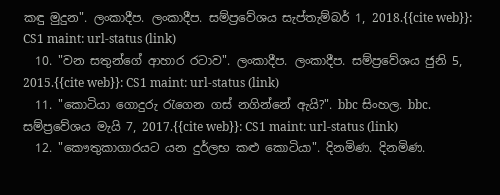කඳු මුදුන". ලංකාදීප. ලංකාදීප. සම්ප්‍රවේශය සැප්තැම්බර් 1, 2018.{{cite web}}: CS1 maint: url-status (link)
  10. "වන සතුන්ගේ ආහාර රටාව". ලංකාදීප. ලංකාදීප. සම්ප්‍රවේශය ජුනි 5, 2015.{{cite web}}: CS1 maint: url-status (link)
  11. "කොටියා ගොදුරු රැගෙන ගස් නගින්නේ ඇයි?". bbc සිංහල. bbc. සම්ප්‍රවේශය මැයි 7, 2017.{{cite web}}: CS1 maint: url-status (link)
  12. "කෞතුකාගාරයට යන දුර්ලභ කළු කොටියා". දිනමිණ. දිනමිණ.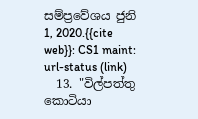සම්ප්‍රවේශය ජුනි 1, 2020.{{cite web}}: CS1 maint: url-status (link)
  13. "විල්පත්තු කොටියා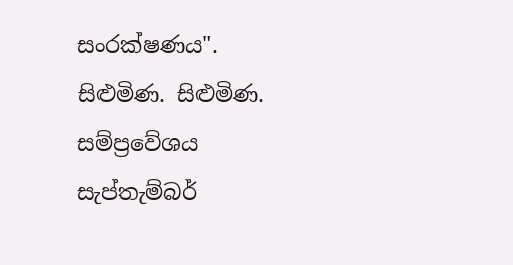සංරක්ෂණය". සිළුමිණ. සිළුමිණ. සම්ප්‍රවේශය සැප්තැම්බර්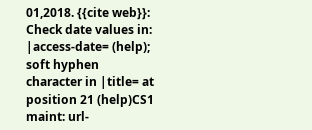01,2018. {{cite web}}: Check date values in: |access-date= (help); soft hyphen character in |title= at position 21 (help)CS1 maint: url-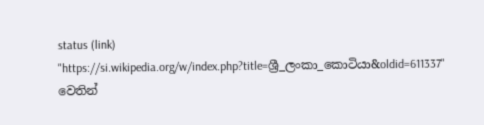status (link)
"https://si.wikipedia.org/w/index.php?title=ශ්‍රී_ලංකා_කොටියා&oldid=611337" වෙතින්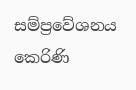සම්ප්‍රවේශනය කෙරිණි